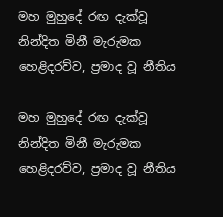මහ මුහුදේ රඟ දැක්වූ නින්දිත මිනී මැරුමක හෙළිදරව්ව, ප්‍රමාද වූ නීතිය

මහ මුහුදේ රඟ දැක්වූ නින්දිත මිනී මැරුමක හෙළිදරව්ව, ප්‍රමාද වූ නීතිය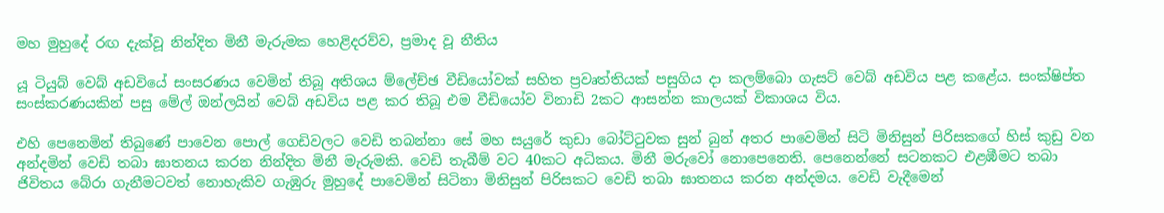මහ මුහුදේ රඟ දැක්වූ නින්දිත මිනී මැරුමක හෙළිදරව්ව, ප්‍රමාද වූ නීතිය

යූ ටියුබ් වෙබ් අඩවියේ සංසරණය වෙමින් තිබූ අතිශය ම්ලේච්ඡ වීඩියෝවක් සහිත ප්‍රවෘත්තියක් පසුගිය දා කලම්බො ගැසට් වෙබ් අඩවිය පළ කළේය. සංක්ෂිප්ත සංස්කරණයකින් පසු මේල් ඔන්ලයින් වෙබ් අඩවිය පළ කර තිබූ එම වීඩියෝව විනාඩි 2කට ආසන්න කාලයක් විකාශය විය.

එහි පෙනෙමින් තිබුණේ පාවෙන පොල් ගෙඩිවලට වෙඩි තබන්නා සේ මහ සයුරේ කුඩා බෝට්ටුවක සුන් බුන් අතර පාවෙමින් සිටි මිනිසුන් පිරිසකගේ හිස් කුඩු වන අන්දමින් වෙඩි තබා ඝාතනය කරන නින්දිත මිනී මැරුමකි. වෙඩි තැබීම් වට 40කට අධිකය. මිනී මරුවෝ නොපෙනෙති. පෙනෙන්නේ සටනකට එළඹීමට තබා ජිවිතය බේරා ගැනීමටවත් නොහැකිව ගැඹුරු මුහුදේ පාවෙමින් සිටිනා මිනිසුන් පිරිසකට වෙඩි තබා ඝාතනය කරන අන්දමය. වෙඩි වැදීමෙන්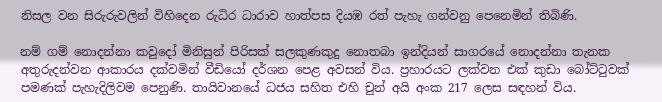නිසල වන සිරුරුවලින් විහිදෙන රුධිර ධාරාව හාත්පස දියඹ රත් පැහැ ගන්වනු පෙනෙමින් තිබිණි.

නම් ගම් නොදන්නා කවුදෝ මිනිසුන් පිරිසක් සලකුණකුදු නොතබා ඉන්දියන් සාගරයේ නොදන්නා තැනක අතුරුදන්වන ආකාරය දක්වමින් වීඩියෝ දර්ශන පෙළ අවසන් විය. ප්‍රහාරයට ලක්වන එක් කුඩා බෝට්ටුවක් පමණක් පැහැදිලිවම පෙනුණි. තායිවානයේ ධජය සහිත එහි චුන් අයි අංක 217 ලෙස සඳහන් විය.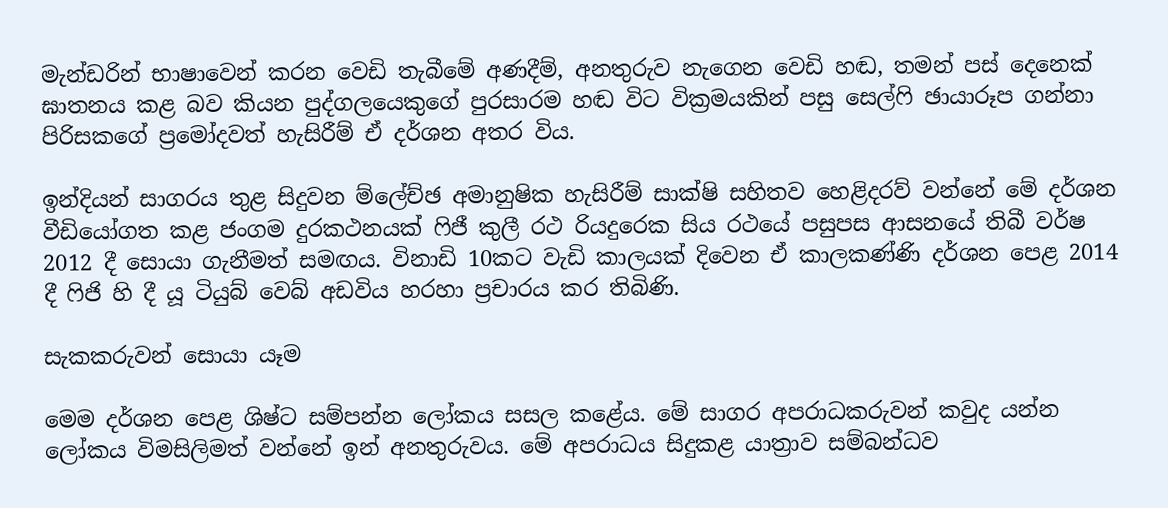මැන්ඩරින් භාෂාවෙන් කරන වෙඩි තැබීමේ අණදීම්, අනතුරුව නැගෙන වෙඩි හඬ, තමන් පස් දෙනෙක් ඝාතනය කළ බව කියන පුද්ගලයෙකුගේ පුරසාරම හඬ විට වික්‍රමයකින් පසු සෙල්ෆි ඡායාරූප ගන්නා පිරිසකගේ ප්‍රමෝදවත් හැසිරීම් ඒ දර්ශන අතර විය.

ඉන්දියන් සාගරය තුළ සිදුවන ම්ලේච්ඡ අමානුෂික හැසිරීම් සාක්ෂි සහිතව හෙළිදරව් වන්නේ මේ දර්ශන වීඩියෝගත කළ ජංගම දුරකථනයක් ෆිජී කුලී රථ රියදුරෙක සිය රථයේ පසුපස ආසනයේ තිබී වර්ෂ 2012 දී සොයා ගැනීමත් සමඟය. විනාඩි 10කට වැඩි කාලයක් දිවෙන ඒ කාලකණ්ණි දර්ශන පෙළ 2014 දී ෆිජි හි දී යූ ටියුබ් වෙබ් අඩවිය හරහා ප්‍රචාරය කර තිබිණි.

සැකකරුවන් සොයා යෑම

මෙම දර්ශන පෙළ ශිෂ්ට සම්පන්න ලෝකය සසල කළේය. මේ සාගර අපරාධකරුවන් කවුද යන්න ලෝකය විමසිලිමත් වන්නේ ඉන් අනතුරුවය. මේ අපරාධය සිදුකළ යාත්‍රාව සම්බන්ධව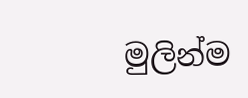මුලින්ම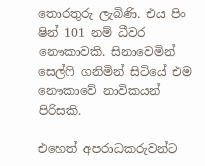තොරතුරු ලැබිණි. එය පිං ෂින් 101 නම් ධීවර නෞකාවකි. සිනාවෙමින් සෙල්ෆි ගනිමින් සිටියේ එම නෞකාවේ නාවිකයන් පිරිසකි.

එහෙත් අපරාධකරුවන්ට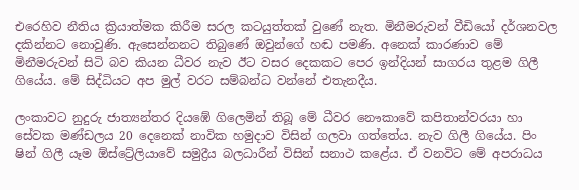එරෙහිව නීතිය ක්‍රියාත්මක කිරීම සරල කටයුත්තක් වුණේ නැත. මිනීමරුවන් වීඩියෝ දර්ශනවල දකින්නට නොවුණි. ඇසෙන්නනට තිබුණේ ඔවුන්ගේ හඬ පමණි. අනෙක් කාරණාව මේ මිනීමරුවන් සිටි බව කියන ධීවර නැව ඊට වසර දෙකකට පෙර ඉන්දියන් සාගරය තුළම ගිලී ගියේය. මේ සිද්ධියට අප මුල් වරට සම්බන්ධ වන්නේ එතැනදීය.

ලංකාවට නුදුරු ජාත්‍යන්තර දියඹේ ගිලෙමින් තිබූ මේ ධීවර නෞකාවේ කපිතාන්වරයා හා සේවක මණ්ඩලය 20 දෙනෙක් නාවික හමුදාව විසින් ගලවා ගත්තේය. නැව ගිලී ගියේය. පිං ෂින් ගිලී යෑම ඕස්ට්‍රේලියාවේ සමුද්‍රීය බලධාරීන් විසින් සනාථ කළේය. ඒ වනවිට මේ අපරාධය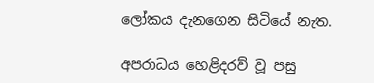ලෝකය දැනගෙන සිටියේ නැත.

අපරාධය හෙළිදරව් වූ පසු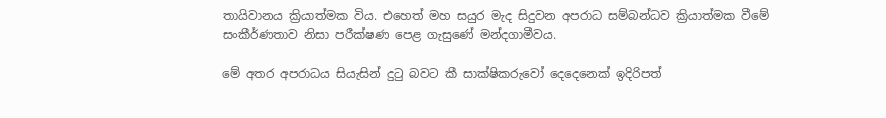තායිවානය ක්‍රියාත්මක විය. එහෙත් මහ සයුර මැද සිදුවන අපරාධ සම්බන්ධව ක්‍රියාත්මක වීමේ සංකීර්ණතාව නිසා පරීක්ෂණ පෙළ ගැසුණේ මන්දගාමීවය.

මේ අතර අපරාධය සියැසින් දුටු බවට කී සාක්ෂිකරුවෝ දෙදෙනෙක් ඉදිරිපත්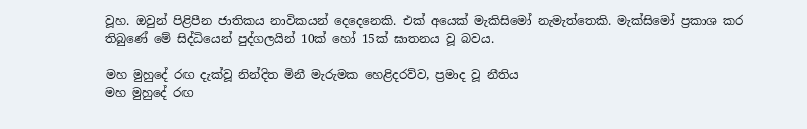වූහ. ඔවුන් පිළිපීන ජාතිකය නාවිකයන් දෙදෙනෙකි. එක් අයෙක් මැකිසිමෝ නැමැත්තෙකි. මැක්සිමෝ ප්‍රකාශ කර තිබුණේ මේ සිද්ධියෙන් පුද්ගලයින් 10ක් හෝ 15ක් ඝාතනය වූ බවය.

මහ මුහුදේ රඟ දැක්වූ නින්දිත මිනී මැරුමක හෙළිදරව්ව, ප්‍රමාද වූ නීතිය
මහ මුහුදේ රඟ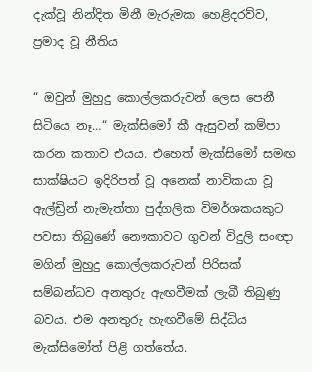දැක්වූ නින්දිත මිනී මැරුමක හෙළිදරව්ව, ප්‍රමාද වූ නීතිය

“ ඔවුන් මුහුදු කොල්ලකරුවන් ලෙස පෙනී සිටියෙ නෑ…“ මැක්සිමෝ කී ඇසුවන් කම්පා කරන කතාව එයය. එහෙත් මැක්සිමෝ සමඟ සාක්ෂියට ඉදිරිපත් වූ අනෙක් නාවිකයා වූ ඇල්ඩ්‍රින් නැමැත්තා පුද්ගලික විමර්ශකයකුට පවසා තිබුණේ නෞකාවට ගුවන් විදුලි සංඥා මගින් මුහුදු කොල්ලකරුවන් පිරිසක් සම්බන්ධව අනතුරු ඇඟවීමක් ලැබී තිබුණු බවය. එම අනතුරු හැඟවීමේ සිද්ධිය මැක්සිමෝත් පිළි ගත්තේය.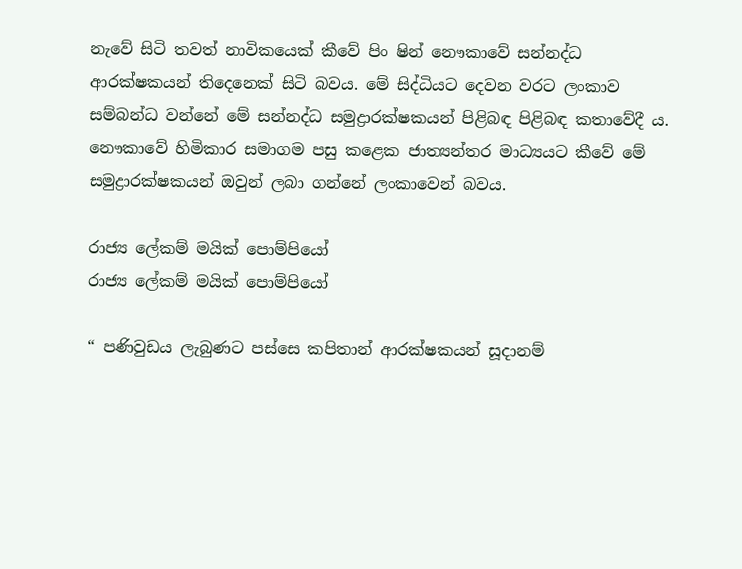නැවේ සිටි තවත් නාවිකයෙක් කීවේ පිං ෂින් නෞකාවේ සන්නද්ධ ආරක්ෂකයන් තිදෙනෙක් සිටි බවය. මේ සිද්ධියට දෙවන වරට ලංකාව සම්බන්ධ වන්නේ මේ සන්නද්ධ සමුද්‍රාරක්ෂකයන් පිළිබඳ පිළිබඳ කතාවේදී ය. නෞකාවේ හිමිකාර සමාගම පසු කළෙක ජාත්‍යන්තර මාධ්‍යයට කීවේ මේ සමුද්‍රාරක්ෂකයන් ඔවුන් ලබා ගන්නේ ලංකාවෙන් බවය.

රාජ්‍ය ලේකම් මයික් පොම්පියෝ
රාජ්‍ය ලේකම් මයික් පොම්පියෝ

“ පණිවුඩය ලැබුණට පස්සෙ කපිතාන් ආරක්ෂකයන් සූදානම්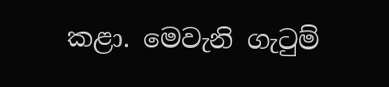කළා. මෙවැනි ගැටුම්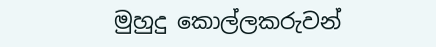මුහුදු කොල්ලකරුවන්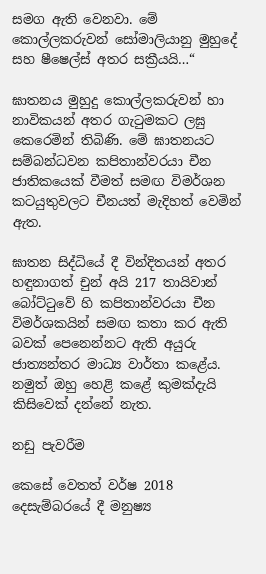සමග ඇති වෙනවා. මේ කොල්ලකරුවන් සෝමාලියානු මුහුදේ සහ ෂීෂෙල්ස් අතර සක්‍රීයයි…“

ඝාතනය මුහුදු කොල්ලකරුවන් හා නාවිකයන් අතර ගැටුමකට ලඝු කෙරෙමින් තිබිණි. මේ ඝාතනයට සම්බන්ධවන කපිතාන්වරයා චීන ජාතිකයෙක් වීමත් සමඟ විමර්ශන කටයුතුවලට චීනයත් මැදිහත් වෙමින් ඇත.

ඝාතන සිද්ධියේ දී වින්දිතයන් අතර හඳුනාගත් චුන් අයි 217 තායිවාන් බෝට්ටුවේ හි කපිතාන්වරයා චීන විමර්ශකයින් සමඟ කතා කර ඇති බවක් පෙනෙන්නට ඇති අයුරු ජාත්‍යන්තර මාධ්‍ය වාර්තා කළේය. නමුත් ඔහු හෙළි කළේ කුමක්දැයි කිසිවෙක් දන්නේ නැත.

නඩු පැවරීම

කෙසේ වෙතත් වර්ෂ 2018 දෙසැම්බරයේ දී මනුෂ්‍ය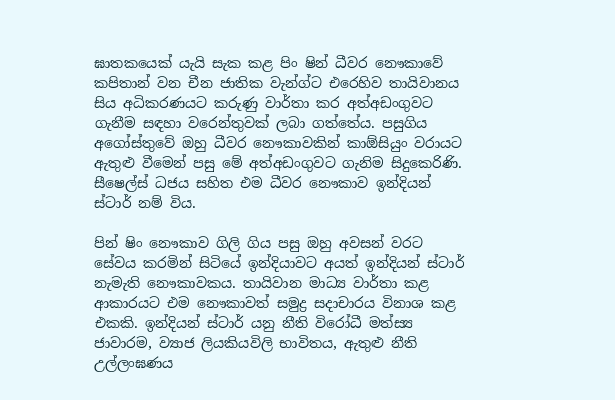ඝාතකයෙක් යැයි සැක කළ පිං ෂින් ධීවර නෞකාවේ කපිතාන් වන චීන ජාතික වැන්ග්ට එරෙහිව තායිවානය සිය අධිකරණයට කරුණු වාර්තා කර අත්අඩංගුවට ගැනීම සඳහා වරෙන්තුවක් ලබා ගත්තේය. පසුගිය අගෝස්තුවේ ඔහු ධීවර නෞකාවකින් කාඕසියුං වරායට ඇතුළු වීමෙන් පසු මේ අත්අඩංගුවට ගැනිම සිදුකෙරිණි. සීෂෙල්ස් ධජය සහිත එම ධීවර නෞකාව ඉන්දියන් ස්ටාර් නම් විය.

පින් ෂිං නෞකාව ගිලි ගිය පසු ඔහු අවසන් වරට සේවය කරමින් සිටියේ ඉන්දියාවට අයත් ඉන්දියන් ස්ටාර් නැමැති නෞකාවකය. තායිවාන මාධ්‍ය වාර්තා කළ ආකාරයට එම නෞකාවත් සමුද්‍ර සදාචාරය විනාශ කළ එකකි. ඉන්දියන් ස්ටාර් යනු නීති විරෝධී මත්ස්‍ය ජාවාරම, ව්‍යාජ ලියකියවිලි භාවිතය, ඇතුළු නීති උල්ලංඝණය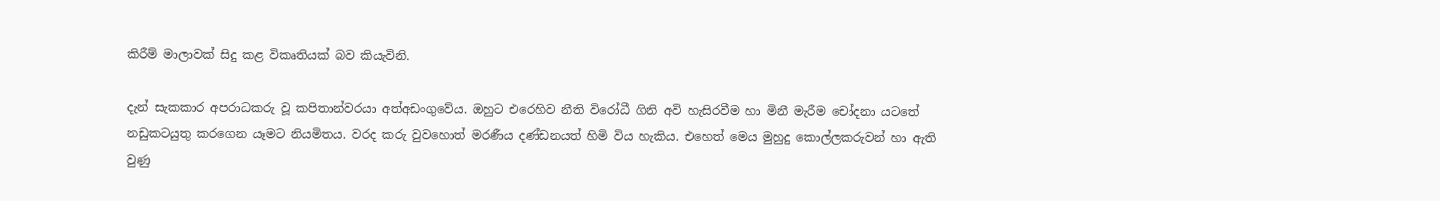කිරීම් මාලාවක් සිදු කළ විකෘතියක් බව කියැවිනි.

දැන් සැකකාර අපරාධකරු වූ කපිතාන්වරයා අත්අඩංගුවේය. ඔහුට එරෙහිව නීති විරෝධී ගිනි අවි හැසිරවීම හා මිනී මැරීම චෝදනා යටතේ නඩුකටයුතු කරගෙන යෑමට නියමිතය. වරද කරු වුවහොත් මරණීය දණ්ඩනයත් හිමි විය හැකිය. එහෙත් මෙය මුහුදු කොල්ලකරුවන් හා ඇති වුණු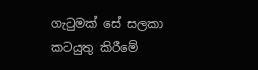ගැටුමක් සේ සලකා කටයුතු කිරීමේ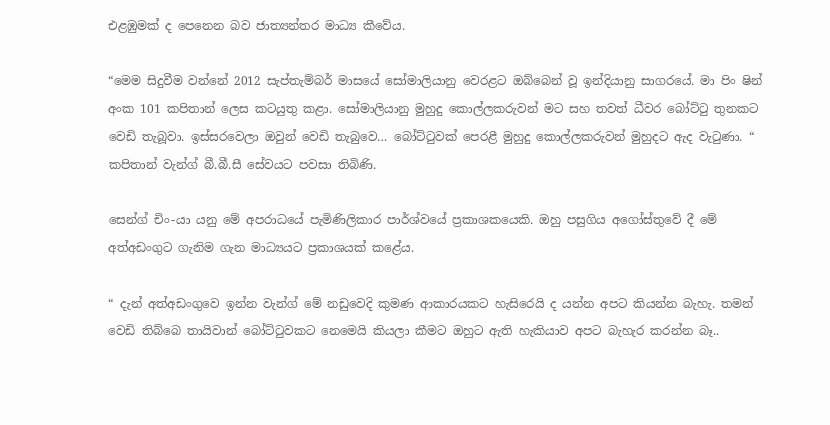එළඹුමක් ද පෙනෙන බව ජාත්‍යන්තර මාධ්‍ය කීවේය.

“මෙම සිදුවීම වන්නේ 2012 සැප්තැම්බර් මාසයේ සෝමාලියානු වෙරළට ඔබ්බෙන් වූ ඉන්දියානු සාගරයේ. මා පිං ෂින් අංක 101 කපිතාන් ලෙස කටයුතු කළා. සෝමාලියානු මුහුදු කොල්ලකරුවන් මට සහ තවත් ධීවර බෝට්ටු තුනකට වෙඩි තැබූවා. ඉස්සරවෙලා ඔවුන් වෙඩි තැබුවෙ… බෝට්ටුවක් පෙරළී මුහුදු කොල්ලකරුවන් මුහුදට ඇද වැටුණා. “ කපිතාන් වැන්ග් බී.බී.සී සේවයට පවසා තිබිණි.

සෙන්ග් චිං-යා යනු මේ අපරාධයේ පැමිණිලිකාර පාර්ශ්වයේ ප්‍රකාශකයෙකි. ඔහු පසුගිය අගෝස්තුවේ දී මේ අත්අඩංගුට ගැනිම ගැන මාධ්‍යයට ප්‍රකාශයක් කළේය.

“ දැන් අත්අඩංගුවෙ ඉන්න වැන්ග් මේ නඩුවෙදි කුමණ ආකාරයකට හැසිරෙයි ද යන්න අපට කියන්න බැහැ. තමන් වෙඩි තිබ්බෙ තායිවාන් බෝට්ටුවකට නෙමෙයි කියලා කීමට ඔහුට ඇති හැකියාව අපට බැහැර කරන්න බෑ..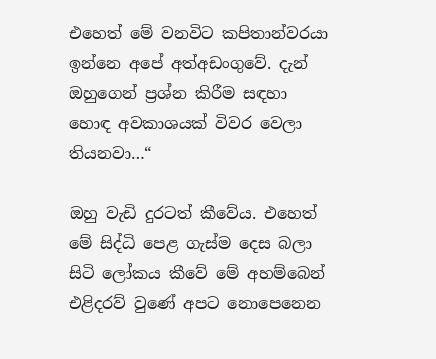එහෙත් මේ වනවිට කපිතාන්වරයා ඉන්නෙ අපේ අත්අඩංගුවේ. දැන් ඔහුගෙන් ප්‍රශ්න කිරීම සඳහා හොඳ අවකාශයක් විවර වෙලා තියනවා…“

ඔහු වැඩි දුරටත් කීවේය. එහෙත් මේ සිද්ධි පෙළ ගැස්ම දෙස බලා සිටි ලෝකය කීවේ මේ අහම්බෙන් එළිදරව් වුණේ අපට නොපෙනෙන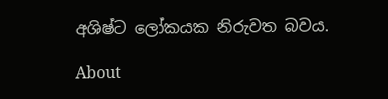අශිෂ්ට ලෝකයක නිරුවත බවය.

About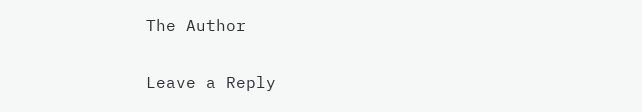The Author

Leave a Reply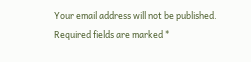Your email address will not be published. Required fields are marked *